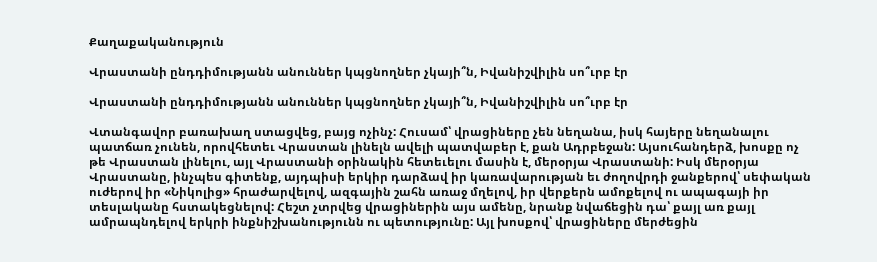Քաղաքականություն

Վրաստանի ընդդիմությանն անուններ կպցնողներ չկայի՞ն, Իվանիշվիլին սո՞ւրբ էր

Վրաստանի ընդդիմությանն անուններ կպցնողներ չկայի՞ն, Իվանիշվիլին սո՞ւրբ էր

Վտանգավոր բառախաղ ստացվեց, բայց ոչինչ: Հուսամ՝ վրացիները չեն նեղանա, իսկ հայերը նեղանալու պատճառ չունեն, որովհետեւ Վրաստան լինելն ավելի պատվաբեր է, քան Ադրբեջան: Այսուհանդերձ, խոսքը ոչ թե Վրաստան լինելու, այլ Վրաստանի օրինակին հետեւելու մասին է, մերօրյա Վրաստանի: Իսկ մերօրյա Վրաստանը, ինչպես գիտենք, այդպիսի երկիր դարձավ իր կառավարության եւ ժողովրդի ջանքերով՝ սեփական ուժերով իր «Նիկոլից» հրաժարվելով, ազգային շահն առաջ մղելով, իր վերքերն ամոքելով ու ապագայի իր տեսլականը հստակեցնելով: Հեշտ չտրվեց վրացիներին այս ամենը, նրանք նվաճեցին դա՝ քայլ առ քայլ ամրապնդելով երկրի ինքնիշխանությունն ու պետությունը: Այլ խոսքով՝ վրացիները մերժեցին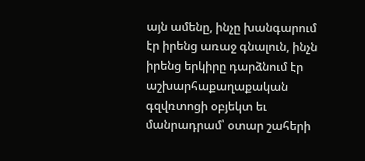այն ամենը, ինչը խանգարում էր իրենց առաջ գնալուն, ինչն իրենց երկիրը դարձնում էր աշխարհաքաղաքական գզվռտոցի օբյեկտ եւ մանրադրամ՝ օտար շահերի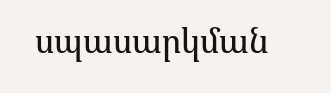սպասարկման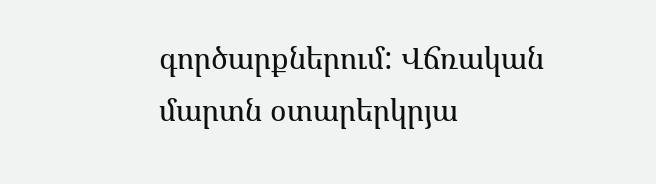գործարքներում: Վճռական մարտն օտարերկրյա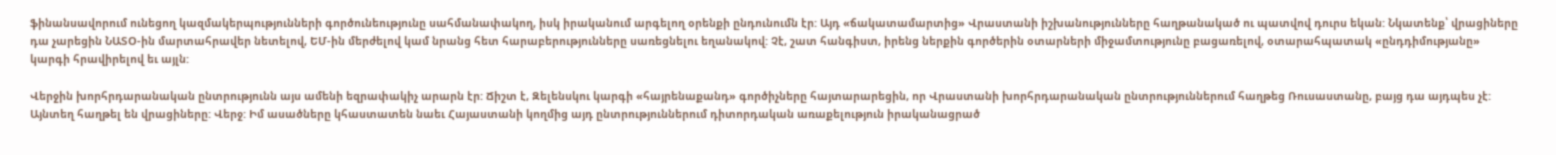ֆինանսավորում ունեցող կազմակերպությունների գործունեությունը սահմանափակող, իսկ իրականում արգելող օրենքի ընդունումն էր: Այդ «ճակատամարտից» Վրաստանի իշխանությունները հաղթանակած ու պատվով դուրս եկան: Նկատենք՝ վրացիները դա չարեցին ՆԱՏՕ-ին մարտահրավեր նետելով, ԵՄ-ին մերժելով կամ նրանց հետ հարաբերությունները սառեցնելու եղանակով: Չէ, շատ հանգիստ, իրենց ներքին գործերին օտարների միջամտությունը բացառելով, օտարահպատակ «ընդդիմությանը» կարգի հրավիրելով եւ այլն:

Վերջին խորհրդարանական ընտրությունն այս ամենի եզրափակիչ արարն էր: Ճիշտ է, Զելենսկու կարգի «հայրենաքանդ» գործիչները հայտարարեցին, որ Վրաստանի խորհրդարանական ընտրություններում հաղթեց Ռուսաստանը, բայց դա այդպես չէ: Այնտեղ հաղթել են վրացիները: Վերջ: Իմ ասածները կհաստատեն նաեւ Հայաստանի կողմից այդ ընտրություններում դիտորդական առաքելություն իրականացրած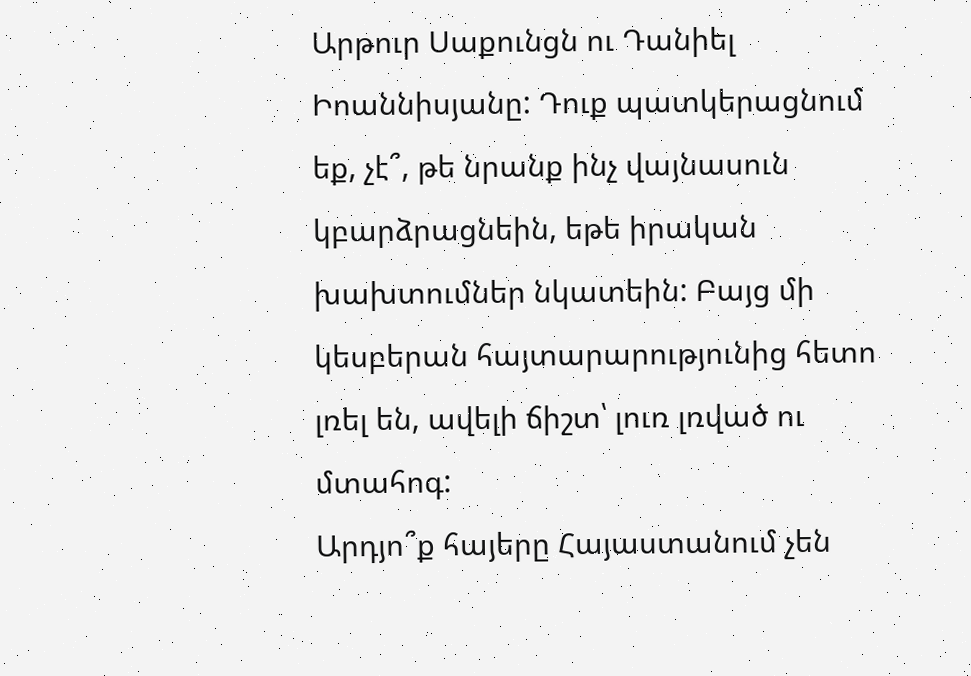Արթուր Սաքունցն ու Դանիել Իոաննիսյանը: Դուք պատկերացնում եք, չէ՞, թե նրանք ինչ վայնասուն կբարձրացնեին, եթե իրական խախտումներ նկատեին: Բայց մի կեսբերան հայտարարությունից հետո լռել են, ավելի ճիշտ՝ լուռ լռված ու մտահոգ:
Արդյո՞ք հայերը Հայաստանում չեն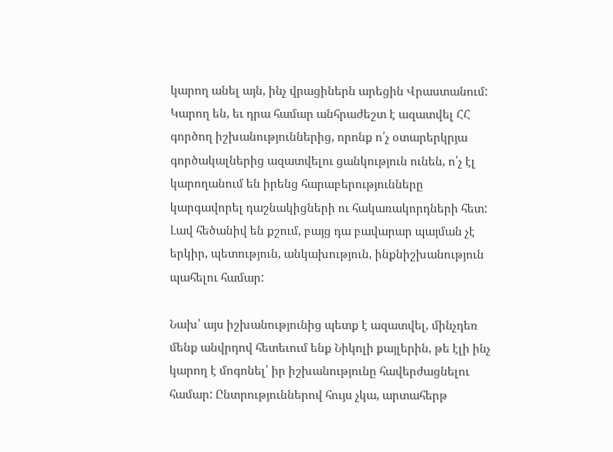կարող անել այն, ինչ վրացիներն արեցին Վրաստանում: Կարող են, եւ դրա համար անհրաժեշտ է ազատվել ՀՀ գործող իշխանություններից, որոնք ո՛չ օտարերկրյա գործակալներից ազատվելու ցանկություն ունեն, ո՛չ էլ կարողանում են իրենց հարաբերությունները կարգավորել դաշնակիցների ու հակառակորդների հետ: Լավ հեծանիվ են քշում, բայց դա բավարար պայման չէ երկիր, պետություն, անկախություն, ինքնիշխանություն պահելու համար:

Նախ՝ այս իշխանությունից պետք է ազատվել, մինչդեռ մենք անվրդով հետեւում ենք Նիկոլի քայլերին, թե էլի ինչ կարող է մոգոնել՝ իր իշխանությունը հավերժացնելու համար: Ընտրություններով հույս չկա, արտահերթ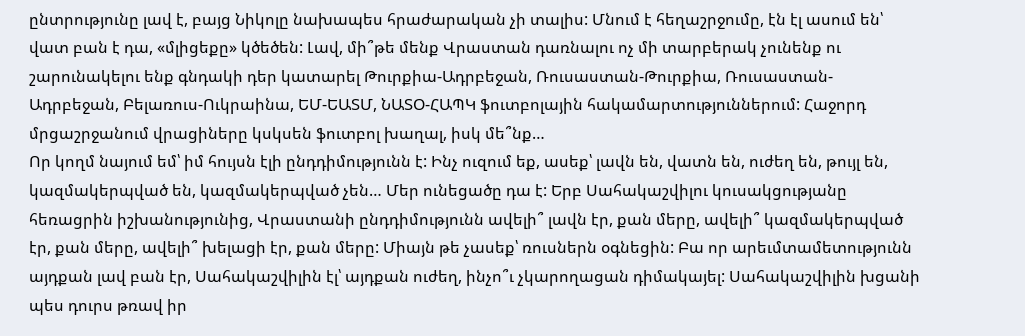ընտրությունը լավ է, բայց Նիկոլը նախապես հրաժարական չի տալիս: Մնում է հեղաշրջումը, էն էլ ասում են՝ վատ բան է դա, «մլիցեքը» կծեծեն: Լավ, մի՞թե մենք Վրաստան դառնալու ոչ մի տարբերակ չունենք ու շարունակելու ենք գնդակի դեր կատարել Թուրքիա-Ադրբեջան, Ռուսաստան-Թուրքիա, Ռուսաստան-Ադրբեջան, Բելառուս-Ուկրաինա, ԵՄ-ԵԱՏՄ, ՆԱՏՕ-ՀԱՊԿ ֆուտբոլային հակամարտություններում: Հաջորդ մրցաշրջանում վրացիները կսկսեն ֆուտբոլ խաղալ, իսկ մե՞նք…
Որ կողմ նայում եմ՝ իմ հույսն էլի ընդդիմությունն է: Ինչ ուզում եք, ասեք՝ լավն են, վատն են, ուժեղ են, թույլ են, կազմակերպված են, կազմակերպված չեն… Մեր ունեցածը դա է: Երբ Սահակաշվիլու կուսակցությանը հեռացրին իշխանությունից, Վրաստանի ընդդիմությունն ավելի՞ լավն էր, քան մերը, ավելի՞ կազմակերպված էր, քան մերը, ավելի՞ խելացի էր, քան մերը: Միայն թե չասեք՝ ռուսներն օգնեցին: Բա որ արեւմտամետությունն այդքան լավ բան էր, Սահակաշվիլին էլ՝ այդքան ուժեղ, ինչո՞ւ չկարողացան դիմակայել: Սահակաշվիլին խցանի պես դուրս թռավ իր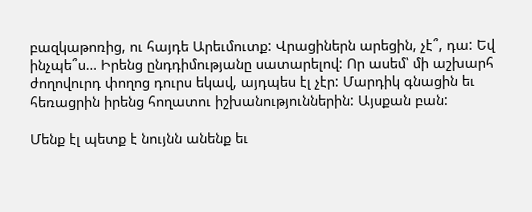բազկաթոռից, ու հայդե Արեւմուտք: Վրացիներն արեցին, չէ՞, դա: Եվ ինչպե՞ս… Իրենց ընդդիմությանը սատարելով: Որ ասեմ՝ մի աշխարհ ժողովուրդ փողոց դուրս եկավ, այդպես էլ չէր: Մարդիկ գնացին եւ հեռացրին իրենց հողատու իշխանություններին: Այսքան բան:

Մենք էլ պետք է նույնն անենք եւ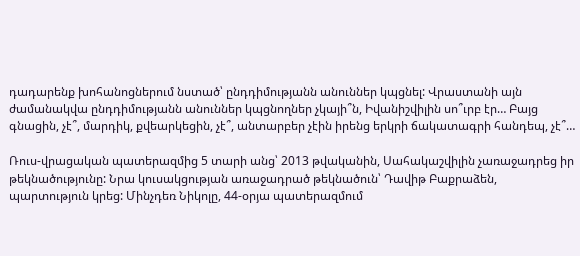դադարենք խոհանոցներում նստած՝ ընդդիմությանն անուններ կպցնել: Վրաստանի այն ժամանակվա ընդդիմությանն անուններ կպցնողներ չկայի՞ն, Իվանիշվիլին սո՞ւրբ էր… Բայց գնացին, չէ՞, մարդիկ, քվեարկեցին, չէ՞, անտարբեր չէին իրենց երկրի ճակատագրի հանդեպ, չէ՞…

Ռուս-վրացական պատերազմից 5 տարի անց՝ 2013 թվականին, Սահակաշվիլին չառաջադրեց իր թեկնածությունը: Նրա կուսակցության առաջադրած թեկնածուն՝ Դավիթ Բաքրաձեն, պարտություն կրեց: Մինչդեռ Նիկոլը, 44-օրյա պատերազմում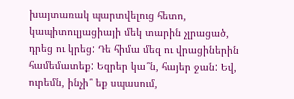խայտառակ պարտվելուց հետո, կապիտուլյացիայի մեկ տարին չլրացած, դրեց ու կրեց: Դե հիմա մեզ ու վրացիներին համեմատեք: Եզրեր կա՞ն, հայեր ջան: Եվ, ուրեմն, ինչի՞ եք սպասում,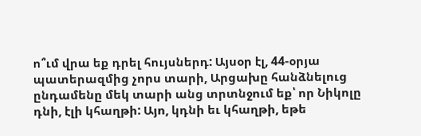ո՞ւմ վրա եք դրել հույսներդ: Այսօր էլ, 44-օրյա պատերազմից չորս տարի, Արցախը հանձնելուց ընդամենը մեկ տարի անց տրտնջում եք՝ որ Նիկոլը դնի, էլի կհաղթի: Այո, կդնի եւ կհաղթի, եթե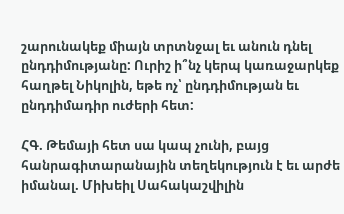շարունակեք միայն տրտնջալ եւ անուն դնել ընդդիմությանը: Ուրիշ ի՞նչ կերպ կառաջարկեք հաղթել Նիկոլին, եթե ոչ՝ ընդդիմության եւ ընդդիմադիր ուժերի հետ:

ՀԳ. Թեմայի հետ սա կապ չունի, բայց հանրագիտարանային տեղեկություն է եւ արժե իմանալ. Միխեիլ Սահակաշվիլին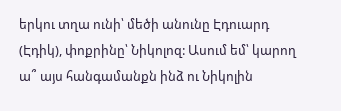երկու տղա ունի՝ մեծի անունը Էդուարդ (Էդիկ), փոքրինը՝ Նիկոլոզ: Ասում եմ՝ կարող ա՞ այս հանգամանքն ինձ ու Նիկոլին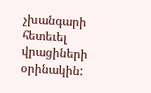չխանգարի հետեւել վրացիների օրինակին: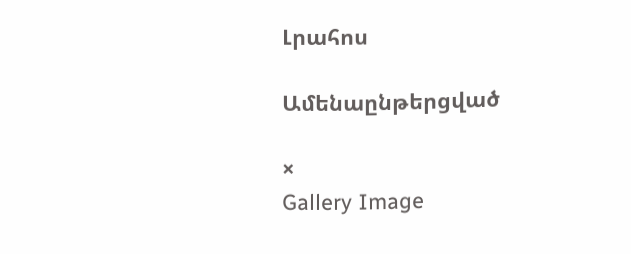Լրահոս

Ամենաընթերցված

×
Gallery Image